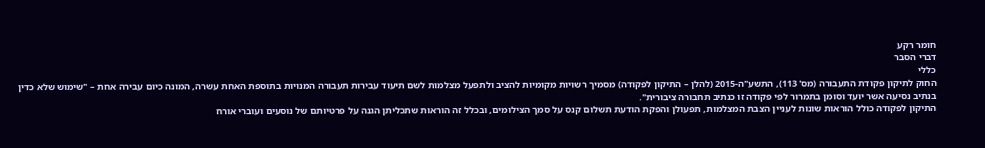חומר רקע
דברי הסבר
כללי
החוק לתיקון פקודת התעבורה (מס' 113), התשע"ה-2015 (להלן – התיקון לפקודה) מסמיך רשויות מקומיות להציב ולתפעל מצלמות לשם תיעוד עבירות תעבורה המנויות בתוספת האחת עשרה, המונה כיום עבירה אחת – "שימוש שלא כדין בנתיב נסיעה אשר יועד וסומן בתמרור לפי פקודה זו כנתיב תחבורה ציבורית".
התיקון לפקודה כולל הוראות שונות לעניין הצבת המצלמות, תפעולן והפקת הודעת תשלום קנס על סמך הצילומים, ובכלל זה הוראות שתכליתן הגנה על פרטיותם של נוסעים ועוברי אורח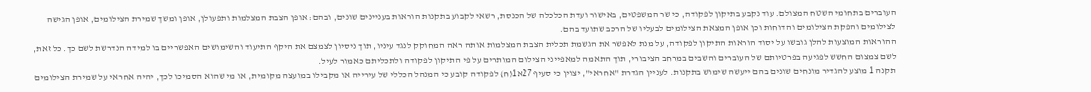העוברים בתחומי השטח המצולם. עוד נקבע בתיקון לפקודה, כי שר המשפטים, באישור ועדת הכלכלה של הכנסת, רשאי לקבוע בתקנות הוראות בעניינים שונים, ובהם: אופן הצבת המצלמות ותפעולן, אופן ומשך שמירת הצילומים, אופן הגישה לצילומים והפקת הצילומים והדוחות וכן אופן המצאת הצילומים לבעליו של הרכב שתועד בהם.
ההוראות המוצעות להלן גובשו על יסוד הוראות התיקון לפקודה, על מנת לאפשר את הגשמת תכלית הצבת המצלמות אותה ראה המחוקק לנגד עיניו, תוך ניסיון לצמצם את היקף התיעוד והשימושים האפשריים בו למידה הנדרשת לשם כך. כל זאת, לשם צמצום החשש לפגיעה בפרטיותם של העוברים והשבים במרחב הציבורי, תוך התאמה למאפייני הצילום המותרים על פי התיקון לפקודה ולתכליתם כאמור לעיל.
תקנה 1 מוצע להגדיר מונחים שונים בהם ייעשה שימוש בתקנות. לעניין הגדרת "אחראי", יצוין כי סעיף 27א1(ח) לפקודה קובע כי המנהל הכללי של עירייה או מקבילו במועצה מקומית, או מי שהוא הסמיכו לכך, יהיה אחראי על שמירת הצילומים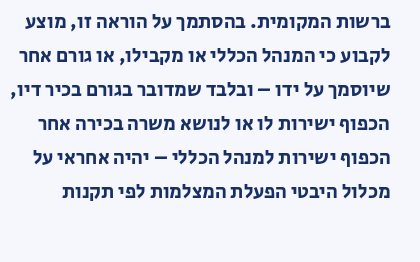ברשות המקומית. בהסתמך על הוראה זו, מוצע לקבוע כי המנהל הכללי או מקבילו, או גורם אחר שיוסמך על ידו – ובלבד שמדובר בגורם בכיר דיו, הכפוף ישירות לו או לנושא משרה בכירה אחר הכפוף ישירות למנהל הכללי – יהיה אחראי על מכלול היבטי הפעלת המצלמות לפי תקנות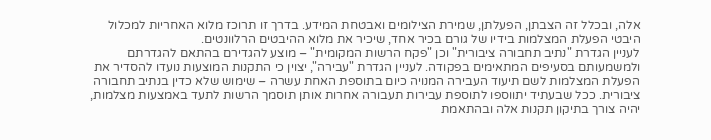אלה, ובכלל זה הצבתן, הפעלתן, שמירת הצילומים ואבטחת המידע. בדרך זו תרוכז מלוא האחריות למכלול היבטי הפעלת המצלמות בידיו של גורם בכיר אחד, שיכיר את מלוא ההיבטים הרלוונטים.
לעניין הגדרת "נתיב תחבורה ציבורית" וכן "פקח הרשות המקומית" – מוצע להגדירם בהתאם להגדרתם ולמשמעותם בסעיפים המתאימים בפקודה. לעניין הגדרת "עבירה", יצוין כי התקנות המוצעות נועדו להסדיר את הפעלת המצלמות לשם תיעוד העבירה המנויה כיום בתוספת האחת עשרה – שימוש שלא כדין בנתיב תחבורה ציבורית. ככל שבעתיד יתווספו לתוספת עבירות תעבורה אחרות אותן תוסמך הרשות לתעד באמצעות מצלמות, יהיה צורך בתיקון תקנות אלה ובהתאמת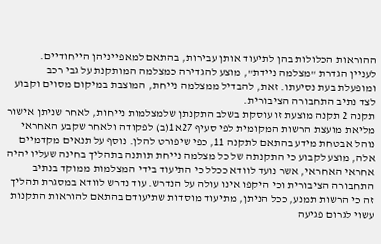ההוראות הכלולות בהן לתיעוד אותן עבירות, בהתאם למאפייניהן הייחודיים.
לעניין הגדרת "מצלמה ניידת", מוצע להגדירה כמצלמה המותקנת על גבי רכב ומופעלת בעת נסיעתו. זאת, להבדיל ממצלמה נייחת, המוצבת במיקום מסוים וקבוע לצד נתיב התחבורה הציבורית.
תקנה 2 תקנה מוצעת זו עוסקת בשלב התקנתן שלמצלמות נייחות, לאחר שניתן אישור מליאת מועצת הרשות המקומית לפי סעיף 27א1(ב) לפקודה ולאחר שקבע האחראי נוהל אבטחת מידע בהתאם לתקנה 11, כפי שיפורט להלן. נוסף על תנאים מקדמיים אלה, מוצע לקבוע כי התקנתה של כל מצלמה נייחת תותנה בתהליך בחינה שעליו יהיה אחראי האחראי, אשר נועד לוודא ככלל כי התיעוד בידי המצלמות ממוקד בנתיב התחבורה הציבורית וכי היקפו אינו עולה על הנדרש. עוד נדרש לוודא במסגרת תהליך זה כי הרשות תמנע, ככל הניתן, מתיעוד מוסדות שתיעודם בהתאם להוראות התקנות עשוי לגרום פגיעה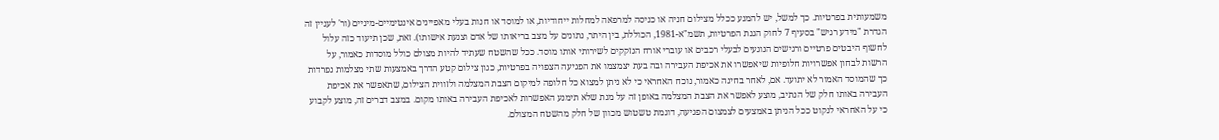משמעותית בפרטיות. כך למשל, יש להמנע ככלל מצילום חניה או כניסה למרפאה למחלות ייחודיות, או למוסד או חנות בעלי מאפיינים אינטימיים-מיניים (ור' לעניין זה הגדרת "מידע רגיש" בסעיף 7 לחוק הגנת הפרטיות, תשמ"א-1981, הכוללת, בין היתר, נתונים על מצב בריאותו של אדם וצנעת אישותו). זאת, שכן תיעוד כזה עלול לחשוף היבטים פרטיים ורגישים הנוגעים לבעלי רכבים או עוברי אורח הנזקקים לשירותי אותו מוסד. ככל שהשטח שעתיד להיות מצולם כולל מוסדות כאמור, על הרשות לבחון אפשרויות חלופיות שיאפשרו את אכיפת העבירה ובה בעת יצמצמו את הפגיעה הצפויה בפרטיות, כגון צילום קטע הדרך באמצעות שתי מצלמות נפרדות כך שהמוסד האמור לא יתועד. אם, לאחר בחינה כאמור, נוכח האחראי כי לא ניתן למצוא כל חלופה למיקום הצבת המצלמה ולזווית הצילום, שתאפשר את אכיפת העבירה באותו חלק של הנתיב, מוצע לאפשר את הצבת המצלמה באופן זה על מנת שלא תימנע האפשרות לאכיפת העבירה באותו מקום. במצב דברים זה, מוצע לקבוע כי על האחראי לנקוט ככל הניתן באמצעים לצמצום הפגיעה, דוגמת טשטוש מכוון של חלק מהשטח המצולם.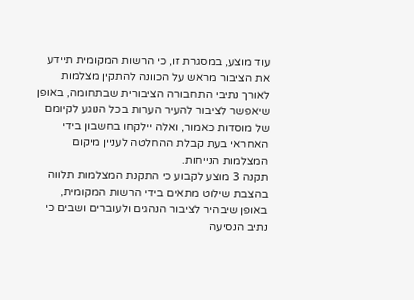עוד מוצע, במסגרת זו, כי הרשות המקומית תיידע את הציבור מראש על הכוונה להתקין מצלמות לאורך נתיבי התחבורה הציבורית שבתחומה, באופן שיאפשר לציבור להעיר הערות בכל הנוגע לקיומם של מוסדות כאמור, ואלה יילקחו בחשבון בידי האחראי בעת קבלת ההחלטה לעניין מיקום המצלמות הנייחות.
תקנה 3 מוצע לקבוע כי התקנת המצלמות תלווה בהצבת שילוט מתאים בידי הרשות המקומית, באופן שיבהיר לציבור הנהגים ולעוברים ושבים כי נתיב הנסיעה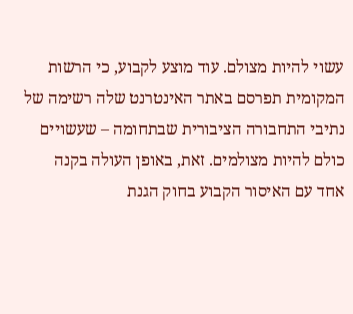עשוי להיות מצולם. עוד מוצע לקבוע, כי הרשות המקומית תפרסם באתר האינטרנט שלה רשימה של נתיבי התחבורה הציבורית שבתחומה – שעשויים כולם להיות מצולמים. זאת, באופן העולה בקנה אחד עם האיסור הקבוע בחוק הגנת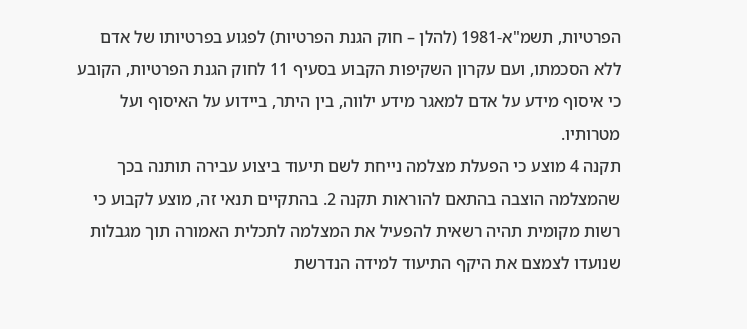הפרטיות, תשמ"א-1981 (להלן – חוק הגנת הפרטיות) לפגוע בפרטיותו של אדם ללא הסכמתו, ועם עקרון השקיפות הקבוע בסעיף 11 לחוק הגנת הפרטיות, הקובע כי איסוף מידע על אדם למאגר מידע ילווה, בין היתר, ביידוע על האיסוף ועל מטרותיו.
תקנה 4 מוצע כי הפעלת מצלמה נייחת לשם תיעוד ביצוע עבירה תותנה בכך שהמצלמה הוצבה בהתאם להוראות תקנה 2. בהתקיים תנאי זה, מוצע לקבוע כי רשות מקומית תהיה רשאית להפעיל את המצלמה לתכלית האמורה תוך מגבלות שנועדו לצמצם את היקף התיעוד למידה הנדרשת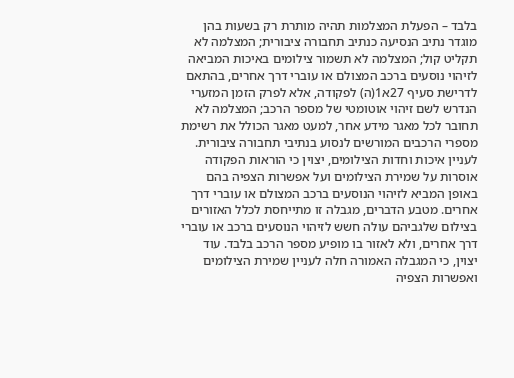בלבד – הפעלת המצלמות תהיה מותרת רק בשעות בהן מוגדר נתיב הנסיעה כנתיב תחבורה ציבורית; המצלמה לא תקליט קול; המצלמה לא תשמור צילומים באיכות המביאה לזיהוי נוסעים ברכב המצולם או עוברי דרך אחרים, בהתאם לדרישת סעיף 27א1(ה) לפקודה, אלא לפרק הזמן המזערי הנדרש לשם זיהוי אוטומטי של מספר הרכב; המצלמה לא תחובר לכל מאגר מידע אחר, למעט מאגר הכולל את רשימת מספרי הרכבים המורשים לנסוע בנתיבי תחבורה ציבורית.
לעניין איכות וחדות הצילומים, יצוין כי הוראות הפקודה אוסרות על שמירת הצילומים ועל אפשרות הצפיה בהם באופן המביא לזיהוי הנוסעים ברכב המצולם או עוברי דרך אחרים. מטבע הדברים, מגבלה זו מתייחסת לכלל האזורים בצילום שלגביהם עולה חשש לזיהוי הנוסעים ברכב או עוברי דרך אחרים, ולא לאזור בו מופיע מספר הרכב בלבד. עוד יצוין, כי המגבלה האמורה חלה לעניין שמירת הצילומים ואפשרות הצפיה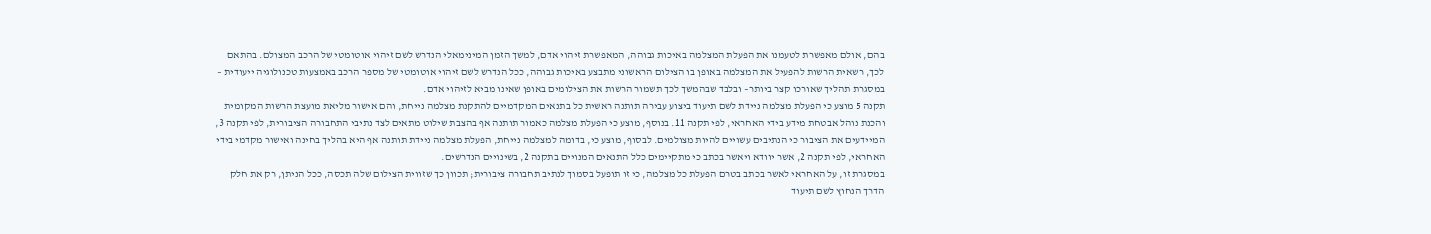בהם, אולם מאפשרת לטעמנו את הפעלת המצלמה באיכות גבוהה, המאפשרת זיהוי אדם, למשך הזמן המינימאלי הנדרש לשם זיהוי אוטומטי של הרכב המצולם. בהתאם לכך, רשאית הרשות להפעיל את המצלמה באופן בו הצילום הראשוני מתבצע באיכות גבוהה, ככל הנדרש לשם זיהוי אוטומטי של מספר הרכב באמצעות טכנולוגיה ייעודית – במסגרת תהליך שאורכו קצר ביותר– ובלבד שבהמשך לכך תשמור הרשות את הצילומים באופן שאינו מביא לזיהוי אדם.
תקנה 5 מוצע כי הפעלת מצלמה ניידת לשם תיעוד ביצוע עבירה תותנה ראשית כל בתנאים המקדמיים להתקנת מצלמה נייחת, והם אישור מליאת מועצת הרשות המקומית והכנת נוהל אבטחת מידע בידי האחראי, לפי תקנה 11. בנוסף, מוצע כי הפעלת מצלמה כאמור תותנה אף בהצבת שילוט מתאים לצד נתיבי התחבורה הציבורית, לפי תקנה 3, המיידעים את הציבור כי הנתיבים עשויים להיות מצולמים. לבסוף, מוצע כי, בדומה למצלמה נייחת, הפעלת מצלמה ניידת תותנה אף היא בהליך בחינה ואישור מקדמי בידי האחראי, לפי תקנה 2, אשר יוודא ויאשר בכתב כי מתקיימים כלל התנאים המנויים בתקנה 2, בשינויים הנדרשים.
במסגרת זו, על האחראי לאשר בכתב בטרם הפעלת כל מצלמה, כי זו תופעל בסמוך לנתיב תחבורה ציבורית; תכוון כך שזווית הצילום שלה תכסה, ככל הניתן, רק את חלק הדרך הנחוץ לשם תיעוד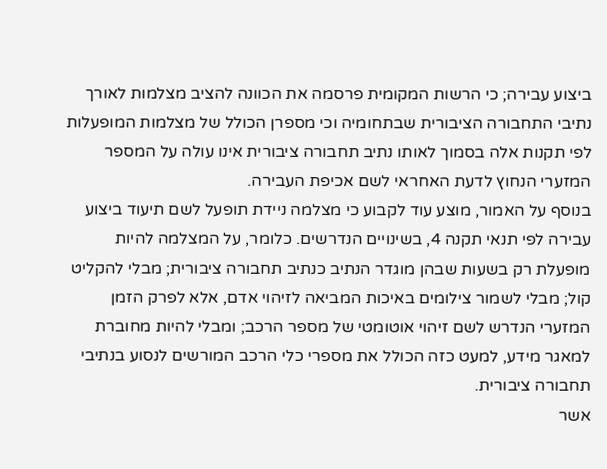ביצוע עבירה; כי הרשות המקומית פרסמה את הכוונה להציב מצלמות לאורך נתיבי התחבורה הציבורית שבתחומיה וכי מספרן הכולל של מצלמות המופעלות לפי תקנות אלה בסמוך לאותו נתיב תחבורה ציבורית אינו עולה על המספר המזערי הנחוץ לדעת האחראי לשם אכיפת העבירה.
בנוסף על האמור, מוצע עוד לקבוע כי מצלמה ניידת תופעל לשם תיעוד ביצוע עבירה לפי תנאי תקנה 4, בשינויים הנדרשים. כלומר, על המצלמה להיות מופעלת רק בשעות שבהן מוגדר הנתיב כנתיב תחבורה ציבורית; מבלי להקליט קול; מבלי לשמור צילומים באיכות המביאה לזיהוי אדם, אלא לפרק הזמן המזערי הנדרש לשם זיהוי אוטומטי של מספר הרכב; ומבלי להיות מחוברת למאגר מידע, למעט כזה הכולל את מספרי כלי הרכב המורשים לנסוע בנתיבי תחבורה ציבורית.
אשר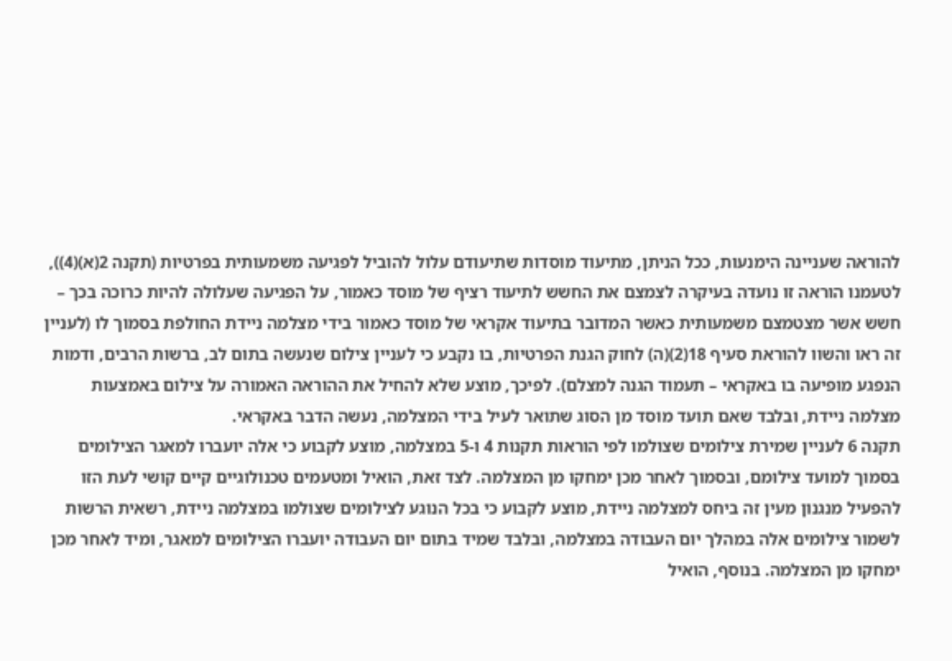להוראה שעניינה הימנעות, ככל הניתן, מתיעוד מוסדות שתיעודם עלול להוביל לפגיעה משמעותית בפרטיות (תקנה 2(א)(4)), לטעמנו הוראה זו נועדה בעיקרה לצמצם את החשש לתיעוד רציף של מוסד כאמור, על הפגיעה שעלולה להיות כרוכה בכך – חשש אשר מצטמצם משמעותית כאשר המדובר בתיעוד אקראי של מוסד כאמור בידי מצלמה ניידת החולפת בסמוך לו (לעניין זה ראו והשוו להוראת סעיף 18(2)(ה) לחוק הגנת הפרטיות, בו נקבע כי לעניין צילום שנעשה בתום לב, ברשות הרבים, ודמות הנפגע מופיעה בו באקראי – תעמוד הגנה למצלם). לפיכך, מוצע שלא להחיל את ההוראה האמורה על צילום באמצעות מצלמה ניידת, ובלבד שאם תועד מוסד מן הסוג שתואר לעיל בידי המצלמה, נעשה הדבר באקראי.
תקנה 6 לעניין שמירת צילומים שצולמו לפי הוראות תקנות 4 ו-5 במצלמה, מוצע לקבוע כי אלה יועברו למאגר הצילומים בסמוך למועד צילומם, ובסמוך לאחר מכן ימחקו מן המצלמה. לצד זאת, הואיל ומטעמים טכנולוגיים קיים קושי לעת הזו להפעיל מנגנון מעין זה ביחס למצלמה ניידת, מוצע לקבוע כי בכל הנוגע לצילומים שצולמו במצלמה ניידת, רשאית הרשות לשמור צילומים אלה במהלך יום העבודה במצלמה, ובלבד שמיד בתום יום העבודה יועברו הצילומים למאגר, ומיד לאחר מכן ימחקו מן המצלמה. בנוסף, הואיל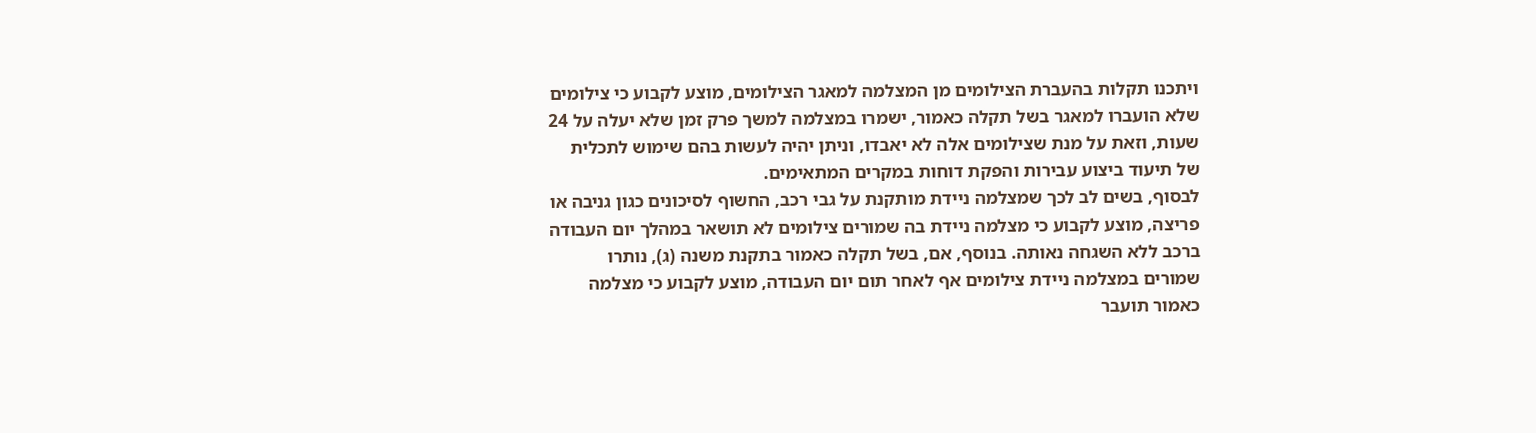ויתכנו תקלות בהעברת הצילומים מן המצלמה למאגר הצילומים, מוצע לקבוע כי צילומים שלא הועברו למאגר בשל תקלה כאמור, ישמרו במצלמה למשך פרק זמן שלא יעלה על 24 שעות, וזאת על מנת שצילומים אלה לא יאבדו, וניתן יהיה לעשות בהם שימוש לתכלית של תיעוד ביצוע עבירות והפקת דוחות במקרים המתאימים.
לבסוף, בשים לב לכך שמצלמה ניידת מותקנת על גבי רכב, החשוף לסיכונים כגון גניבה או פריצה, מוצע לקבוע כי מצלמה ניידת בה שמורים צילומים לא תושאר במהלך יום העבודה ברכב ללא השגחה נאותה. בנוסף, אם, בשל תקלה כאמור בתקנת משנה (ג), נותרו שמורים במצלמה ניידת צילומים אף לאחר תום יום העבודה, מוצע לקבוע כי מצלמה כאמור תועבר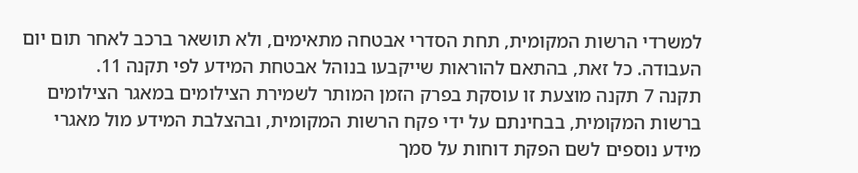למשרדי הרשות המקומית, תחת הסדרי אבטחה מתאימים, ולא תושאר ברכב לאחר תום יום העבודה. כל זאת, בהתאם להוראות שייקבעו בנוהל אבטחת המידע לפי תקנה 11.
תקנה 7 תקנה מוצעת זו עוסקת בפרק הזמן המותר לשמירת הצילומים במאגר הצילומים ברשות המקומית, בבחינתם על ידי פקח הרשות המקומית, ובהצלבת המידע מול מאגרי מידע נוספים לשם הפקת דוחות על סמך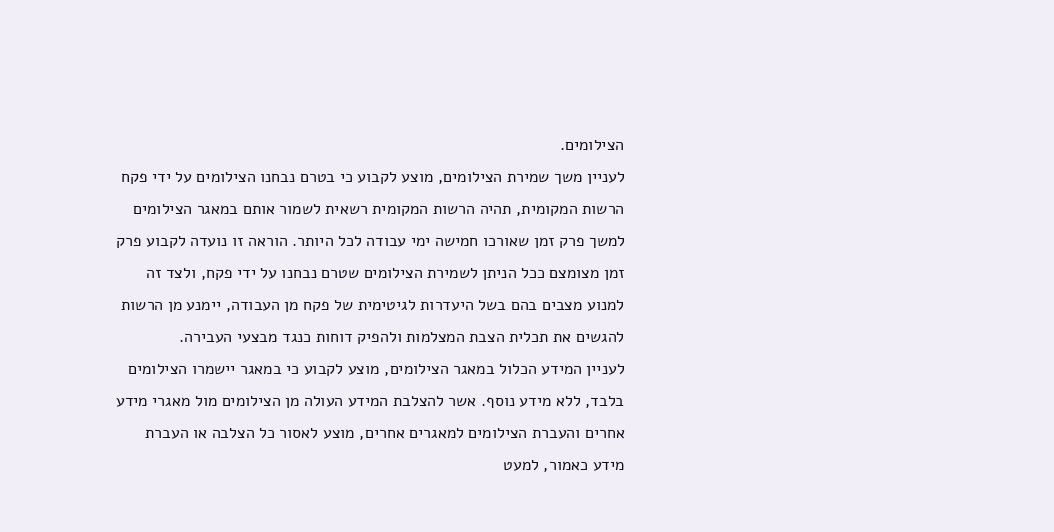הצילומים.
לעניין משך שמירת הצילומים, מוצע לקבוע כי בטרם נבחנו הצילומים על ידי פקח הרשות המקומית, תהיה הרשות המקומית רשאית לשמור אותם במאגר הצילומים למשך פרק זמן שאורכו חמישה ימי עבודה לכל היותר. הוראה זו נועדה לקבוע פרק זמן מצומצם ככל הניתן לשמירת הצילומים שטרם נבחנו על ידי פקח, ולצד זה למנוע מצבים בהם בשל היעדרות לגיטימית של פקח מן העבודה, יימנע מן הרשות להגשים את תכלית הצבת המצלמות ולהפיק דוחות כנגד מבצעי העבירה.
לעניין המידע הכלול במאגר הצילומים, מוצע לקבוע כי במאגר יישמרו הצילומים בלבד, ללא מידע נוסף. אשר להצלבת המידע העולה מן הצילומים מול מאגרי מידע אחרים והעברת הצילומים למאגרים אחרים, מוצע לאסור כל הצלבה או העברת מידע כאמור, למעט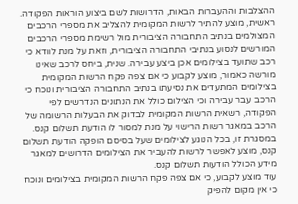ההצלבות וההעברות הבאות, הדרושות לשם ביצוע הוראות הפקודה. ראשית, מוצע להתיר לרשות המקומית להצליב את מספרי הרכבים המצולמים בנתיב התחבורה הציבורית מול רשימת מספרי הרכבים המורשים לנסוע בנתיבי התחבורה הציבורית, וזאת על מנת לוודא כי רכב שתועד בצילומים אכן ביצע עבירה. שנית, ביחס לרכב שאינו מורשה כאמור, מוצע לקבוע כי אם צפה פקח הרשות המקומית בצילומים המתעדים את נסיעתו בנתיב התחבורה הציבורית ונוכח כי הרכב עבר עבירה וכי הצילום כולל את הנתונים הנדרשים לפי הפקודה, רשאית הרשות המקומית לבדוק את הבעלות הרשומה של הרכב במאגר רשות הרישוי על מנת למסור לו הודעת תשלום קנס. במסגרת זו, בכל הנוגע לצילומים שעל בסיסם הופקה הודעת תשלום קנס, מוצע לאפשר לרשות להעביר את הצילומים הדרושים למאגר מידע הכולל הודעות תשלום קנס.
עוד מוצע לקבוע, כי אם צפה פקח הרשות המקומית בצילומים ונוכח כי אין מקום להפיק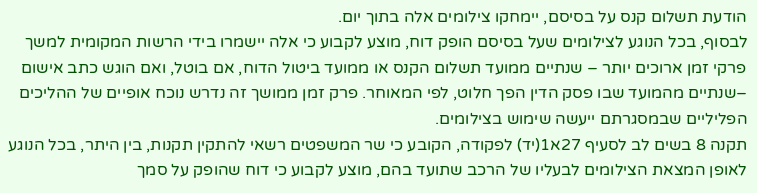הודעת תשלום קנס על בסיסם, יימחקו צילומים אלה בתוך יום.
לבסוף, בכל הנוגע לצילומים שעל בסיסם הופק דוח, מוצע לקבוע כי אלה יישמרו בידי הרשות המקומית למשך פרקי זמן ארוכים יותר – שנתיים ממועד תשלום הקנס או ממועד ביטול הדוח, אם בוטל, ואם הוגש כתב אישום –שנתיים מהמועד שבו פסק הדין הפך חלוט, לפי המאוחר. פרק זמן ממושך זה נדרש נוכח אופיים של ההליכים הפליליים שבמסגרתם ייעשה שימוש בצילומים.
תקנה 8 בשים לב לסעיף 27א1(יד) לפקודה, הקובע כי שר המשפטים רשאי להתקין תקנות, בין היתר, בכל הנוגע לאופן המצאת הצילומים לבעליו של הרכב שתועד בהם, מוצע לקבוע כי דוח שהופק על סמך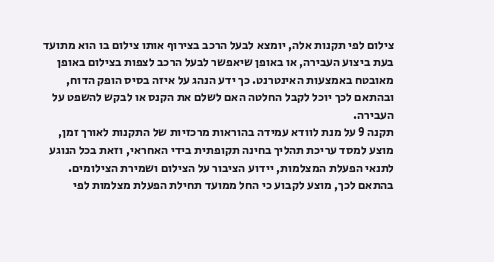צילום לפי תקנות אלה, יומצא לבעל הרכב בצירוף אותו צילום בו הוא מתועד בעת ביצוע העבירה, או באופן שיאפשר לבעל הרכב לצפות בצילום באופן מאובטח באמצעות האינטרנט. כך ידע הנהג על איזה בסיס הופק הדוח, ובהתאם לכך יוכל לקבל החלטה האם לשלם את הקנס או לבקש להשפט על העבירה.
תקנה 9 על מנת לוודא עמידה בהוראות מרכזיות של התקנות לאורך זמן, מוצע למסד עריכת תהליך בחינה תקופתית בידי האחראי, וזאת בכל הנוגע לתנאי הפעלת המצלמות, יידוע הציבור על הצילום ושמירת הצילומים. בהתאם לכך, מוצע לקבוע כי החל ממועד תחילת הפעלת מצלמות לפי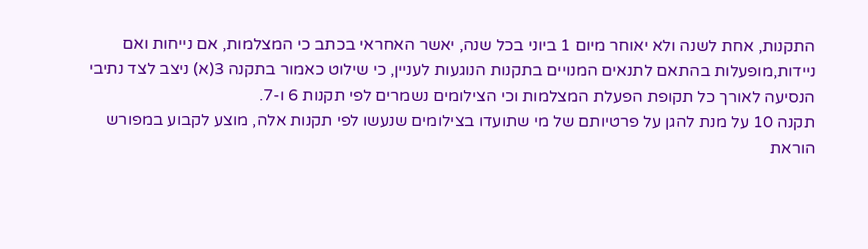התקנות, אחת לשנה ולא יאוחר מיום 1 ביוני בכל שנה, יאשר האחראי בכתב כי המצלמות, אם נייחות ואם ניידות,מופעלות בהתאם לתנאים המנויים בתקנות הנוגעות לעניין, כי שילוט כאמור בתקנה 3(א) ניצב לצד נתיבי הנסיעה לאורך כל תקופת הפעלת המצלמות וכי הצילומים נשמרים לפי תקנות 6 ו-7.
תקנה 10 על מנת להגן על פרטיותם של מי שתועדו בצילומים שנעשו לפי תקנות אלה, מוצע לקבוע במפורש הוראת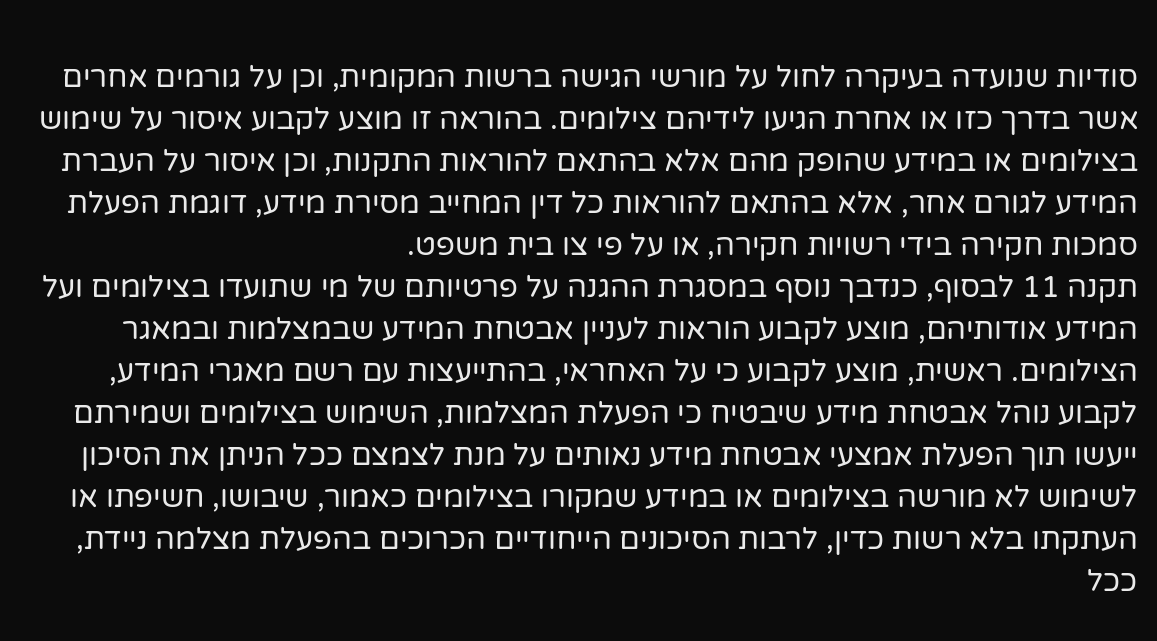סודיות שנועדה בעיקרה לחול על מורשי הגישה ברשות המקומית, וכן על גורמים אחרים אשר בדרך כזו או אחרת הגיעו לידיהם צילומים. בהוראה זו מוצע לקבוע איסור על שימוש בצילומים או במידע שהופק מהם אלא בהתאם להוראות התקנות, וכן איסור על העברת המידע לגורם אחר, אלא בהתאם להוראות כל דין המחייב מסירת מידע, דוגמת הפעלת סמכות חקירה בידי רשויות חקירה, או על פי צו בית משפט.
תקנה 11 לבסוף, כנדבך נוסף במסגרת ההגנה על פרטיותם של מי שתועדו בצילומים ועל המידע אודותיהם, מוצע לקבוע הוראות לעניין אבטחת המידע שבמצלמות ובמאגר הצילומים. ראשית, מוצע לקבוע כי על האחראי, בהתייעצות עם רשם מאגרי המידע, לקבוע נוהל אבטחת מידע שיבטיח כי הפעלת המצלמות, השימוש בצילומים ושמירתם ייעשו תוך הפעלת אמצעי אבטחת מידע נאותים על מנת לצמצם ככל הניתן את הסיכון לשימוש לא מורשה בצילומים או במידע שמקורו בצילומים כאמור, שיבושו, חשיפתו או העתקתו בלא רשות כדין, לרבות הסיכונים הייחודיים הכרוכים בהפעלת מצלמה ניידת, ככל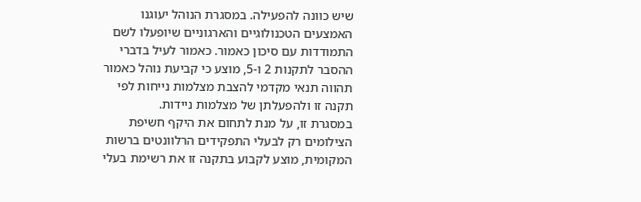שיש כוונה להפעילה. במסגרת הנוהל יעוגנו האמצעים הטכנולוגיים והארגוניים שיופעלו לשם התמודדות עם סיכון כאמור. כאמור לעיל בדברי ההסבר לתקנות 2 ו-5, מוצע כי קביעת נוהל כאמור תהווה תנאי מקדמי להצבת מצלמות נייחות לפי תקנה זו ולהפעלתן של מצלמות ניידות.
במסגרת זו, על מנת לתחום את היקף חשיפת הצילומים רק לבעלי התפקידים הרלוונטים ברשות המקומית, מוצע לקבוע בתקנה זו את רשימת בעלי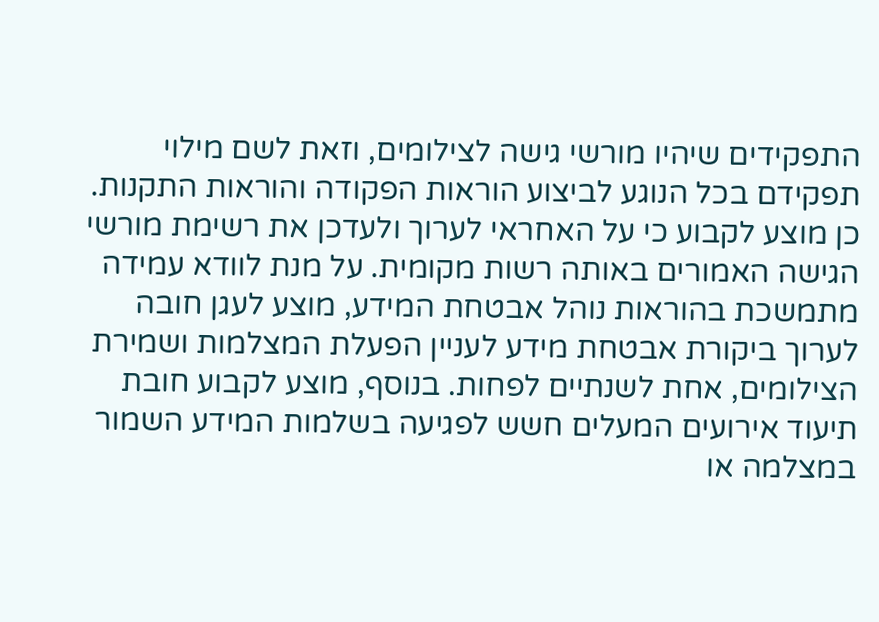התפקידים שיהיו מורשי גישה לצילומים, וזאת לשם מילוי תפקידם בכל הנוגע לביצוע הוראות הפקודה והוראות התקנות. כן מוצע לקבוע כי על האחראי לערוך ולעדכן את רשימת מורשי הגישה האמורים באותה רשות מקומית. על מנת לוודא עמידה מתמשכת בהוראות נוהל אבטחת המידע, מוצע לעגן חובה לערוך ביקורת אבטחת מידע לעניין הפעלת המצלמות ושמירת הצילומים, אחת לשנתיים לפחות. בנוסף, מוצע לקבוע חובת תיעוד אירועים המעלים חשש לפגיעה בשלמות המידע השמור במצלמה או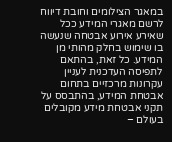במאגר הצילומים וחובת דיווח לרשם מאגרי המידע ככל שאירע אירוע אבטחה שנעשה בו שימוש בחלק מהותי מן המידע. כל זאת, בהתאם לתפיסה העדכנית לעניין עקרונות מרכזיים בתחום אבטחת המידע, בהתבסס על תקני אבטחת מידע מקובלים בעולם –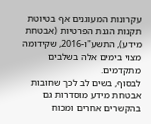עקרונות המעוגנים אף בטיוטת תקנות הגנת הפרטיות (אבטחת מידע), התשע"ו-2016, שקידומה מצוי בימים אלה בשלבים מתקדמים.
לבסוף, בשים לב לכך שחובות אבטחת מידע מוסדרות גם בהקשרים אחרים ומכוח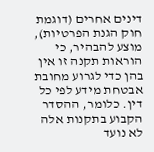דינים אחרים (דוגמת חוק הגנת הפרטיות), מוצע להבהיר, כי הוראות תקנה זו אין בהן כדי לגרוע מחובת אבטחת מידע לפי כל דין. כלומר, ההסדר הקבוע בתקנות אלה לא נועד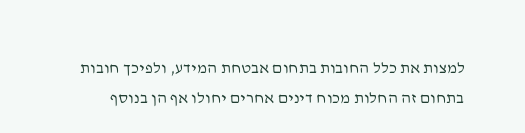למצות את כלל החובות בתחום אבטחת המידע, ולפיכך חובות בתחום זה החלות מכוח דינים אחרים יחולו אף הן בנוסף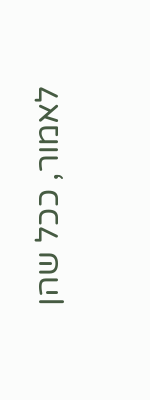לאמור, ככל שהן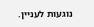נוגעות לעניין.